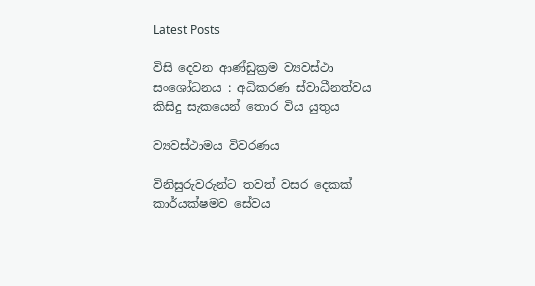Latest Posts

විසි දෙවන ආණ්ඩුක්‍රම ව්‍යවස්ථා සංශෝධනය : අධිකරණ ස්වාධීනත්වය කිසිදු සැකයෙන් තොර විය යුතුය

ව්‍යවස්ථාමය විවරණය

විනිසුරුවරුන්ට තවත් වසර දෙකක් කාර්යක්ෂමව සේවය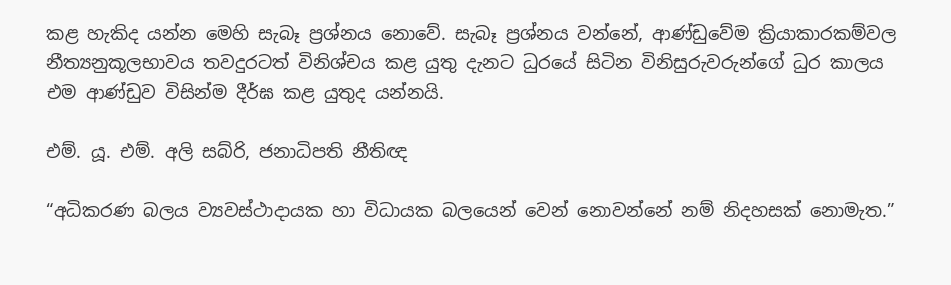කළ හැකිද යන්න මෙහි සැබෑ ප්‍රශ්නය නොවේ. සැබෑ ප්‍රශ්නය වන්නේ, ආණ්ඩුවේම ක්‍රියාකාරකම්වල නීත්‍යනුකූලභාවය තවදුරටත් විනිශ්චය කළ යුතු දැනට ධුරයේ සිටින විනිසුරුවරුන්ගේ ධුර කාලය එම ආණ්ඩුව විසින්ම දීර්ඝ කළ යුතුද යන්නයි.

එම්. යූ. එම්. අලි සබ්රි, ජනාධිපති නීතිඥ

“අධිකරණ බලය ව්‍යවස්ථාදායක හා විධායක බලයෙන් වෙන් නොවන්නේ නම් නිදහසක් නොමැත.”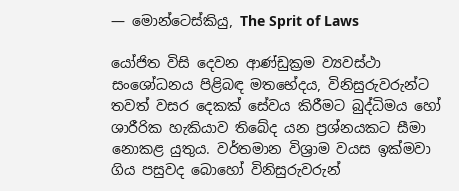— මොන්ටෙස්කියු, The Sprit of Laws

යෝජිත විසි දෙවන ආණ්ඩුක්‍රම ව්‍යවස්ථා සංශෝධනය පිළිබඳ මතභේදය, විනිසුරුවරුන්ට තවත් වසර දෙකක් සේවය කිරීමට බුද්ධිමය හෝ ශාරීරික හැකියාව තිබේද යන ප්‍රශ්නයකට සීමා නොකළ යුතුය. වර්තමාන විශ්‍රාම වයස ඉක්මවා ගිය පසුවද බොහෝ විනිසුරුවරුන්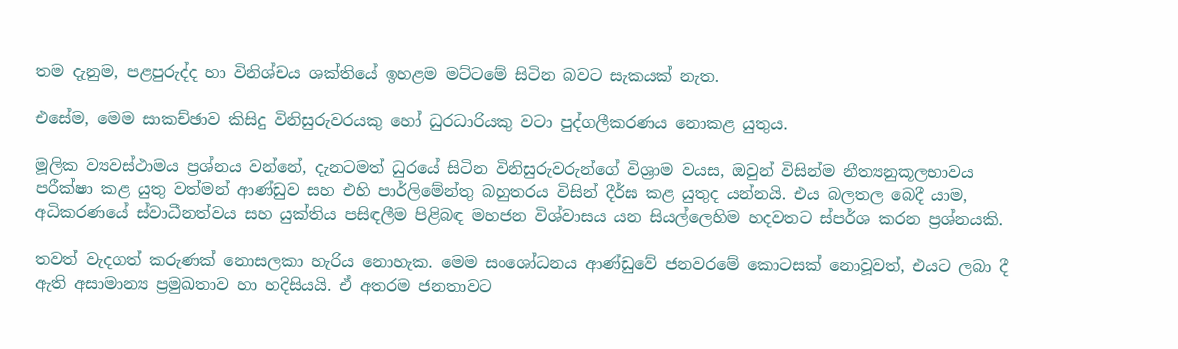තම දැනුම, පළපුරුද්ද හා විනිශ්චය ශක්තියේ ඉහළම මට්ටමේ සිටින බවට සැකයක් නැත.

එසේම, මෙම සාකච්ඡාව කිසිදු විනිසුරුවරයකු හෝ ධුරධාරියකු වටා පුද්ගලීකරණය නොකළ යුතුය.

මූලික ව්‍යවස්ථාමය ප්‍රශ්නය වන්නේ, දැනටමත් ධුරයේ සිටින විනිසුරුවරුන්ගේ විශ්‍රාම වයස, ඔවුන් විසින්ම නීත්‍යනුකූලභාවය පරීක්ෂා කළ යුතු වත්මන් ආණ්ඩුව සහ එහි පාර්ලිමේන්තු බහුතරය විසින් දීර්ඝ කළ යුතුද යන්නයි. එය බලතල බෙදී යාම, අධිකරණයේ ස්වාධීනත්වය සහ යුක්තිය පසිඳලීම පිළිබඳ මහජන විශ්වාසය යන සියල්ලෙහිම හදවතට ස්පර්ශ කරන ප්‍රශ්නයකි.

තවත් වැදගත් කරුණක් නොසලකා හැරිය නොහැක. මෙම සංශෝධනය ආණ්ඩුවේ ජනවරමේ කොටසක් නොවූවත්, එයට ලබා දී ඇති අසාමාන්‍ය ප්‍රමුඛතාව හා හදිසියයි. ඒ අතරම ජනතාවට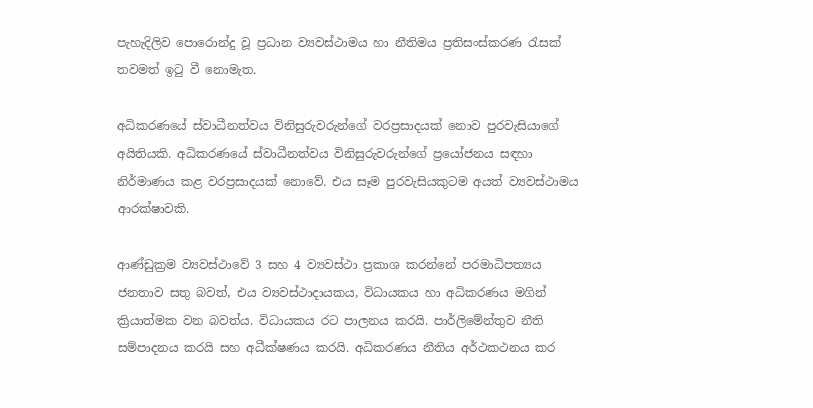පැහැදිලිව පොරොන්දු වූ ප්‍රධාන ව්‍යවස්ථාමය හා නීතිමය ප්‍රතිසංස්කරණ රැසක් තවමත් ඉටු වී නොමැත.

අධිකරණයේ ස්වාධීනත්වය විනිසුරුවරුන්ගේ වරප්‍රසාදයක් නොව පුරවැසියාගේ අයිතියකි. අධිකරණයේ ස්වාධීනත්වය විනිසුරුවරුන්ගේ ප්‍රයෝජනය සඳහා නිර්මාණය කළ වරප්‍රසාදයක් නොවේ. එය සෑම පුරවැසියකුටම අයත් ව්‍යවස්ථාමය ආරක්ෂාවකි.

ආණ්ඩුක්‍රම ව්‍යවස්ථාවේ 3 සහ 4 ව්‍යවස්ථා ප්‍රකාශ කරන්නේ පරමාධිපත්‍යය ජනතාව සතු බවත්, එය ව්‍යවස්ථාදායකය, විධායකය හා අධිකරණය මගින් ක්‍රියාත්මක වන බවත්ය. විධායකය රට පාලනය කරයි. පාර්ලිමේන්තුව නීති සම්පාදනය කරයි සහ අධීක්ෂණය කරයි. අධිකරණය නීතිය අර්ථකථනය කර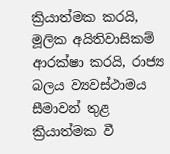ක්‍රියාත්මක කරයි, මූලික අයිතිවාසිකම් ආරක්ෂා කරයි, රාජ්‍ය බලය ව්‍යවස්ථාමය සීමාවන් තුළ ක්‍රියාත්මක වී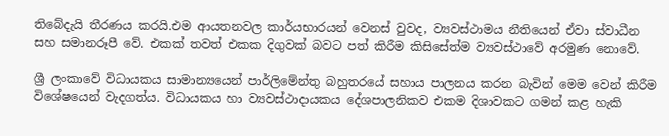තිබේදැයි තීරණය කරයි.එම ආයතනවල කාර්යභාරයන් වෙනස් වුවද, ව්‍යවස්ථාමය නීතියෙන් ඒවා ස්වාධීන සහ‍ ‍සමානරූපී වේ. එකක් තවත් එකක දිගුවක් බවට පත් කිරීම කිසිසේත්ම ව්‍යවස්ථාවේ අරමුණ නොවේ.

ශ්‍රී ලංකාවේ විධායකය සාමාන්‍යයෙන් පාර්ලිමේන්තු බහුතරයේ සහාය පාලනය කරන බැවින් මෙම වෙන් කිරීම විශේෂයෙන් වැදගත්ය. විධායකය හා ව්‍යවස්ථාදායකය දේශපාලනිකව එකම දිශාවකට ගමන් කළ හැකි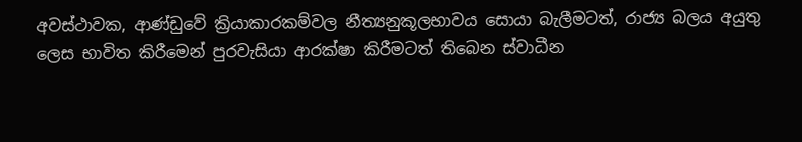අවස්ථාවක, ආණ්ඩුවේ ක්‍රියාකාරකම්වල නීත්‍යනුකූලභාවය සොයා බැලීමටත්, රාජ්‍ය බලය අයුතු ලෙස භාවිත කිරීමෙන් පුරවැසියා ආරක්ෂා කිරීමටත් තිබෙන ස්වාධීන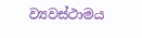ව්‍යවස්ථාමය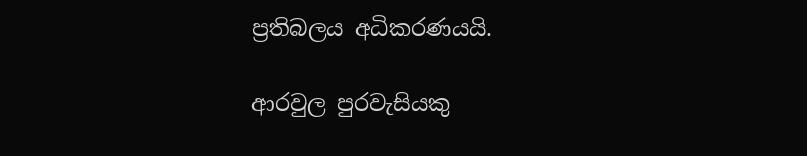ප්‍රතිබලය අධිකරණයයි.

ආරවුල පුරවැසියකු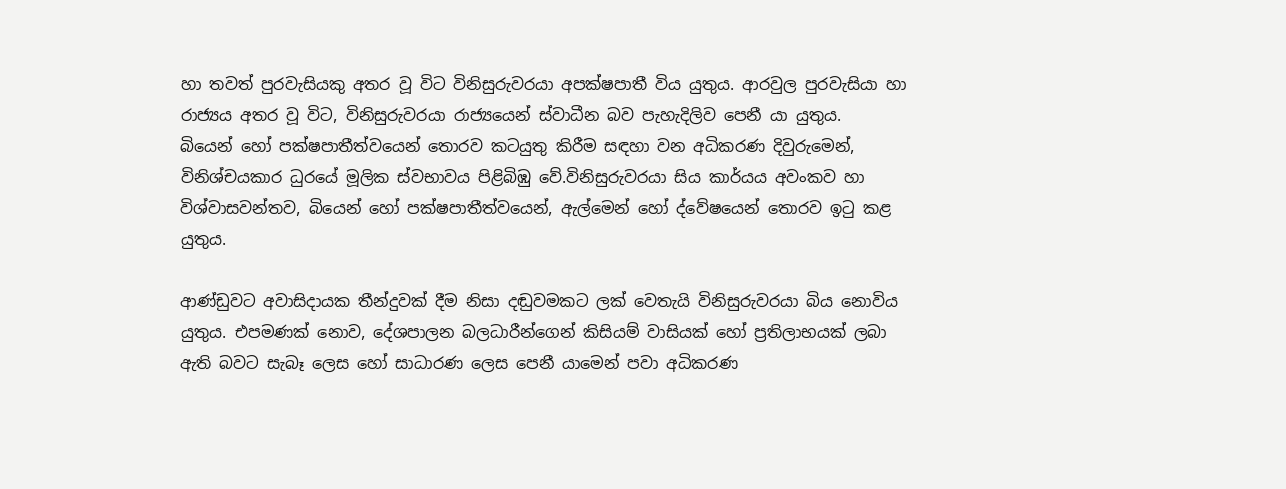හා තවත් පුරවැසියකු අතර වූ විට විනිසුරුවරයා අපක්ෂපාතී විය යුතුය. ආරවුල පුරවැසියා හා රාජ්‍යය අතර වූ විට, විනිසුරුවරයා රාජ්‍යයෙන් ස්වාධීන බව පැහැදිලිව පෙනී යා යුතුය.
බියෙන් හෝ පක්ෂපාතීත්වයෙන් තොරව කටයුතු කිරීම සඳහා වන අධිකරණ දිවුරුමෙන්, විනිශ්චයකාර ධුරයේ මූලික ස්වභාවය පිළිබිඹු වේ.විනිසුරුවරයා සිය කාර්යය අවංකව හා විශ්වාසවන්තව, බියෙන් හෝ පක්ෂපාතීත්වයෙන්, ඇල්මෙන් හෝ ද්වේෂයෙන් තොරව ඉටු කළ යුතුය.

ආණ්ඩුවට අවාසිදායක තීන්දුවක් දීම නිසා දඬුවමකට ලක් වෙතැයි විනිසුරුවරයා බිය නොවිය යුතුය. එපමණක් නොව, දේශපාලන බලධාරීන්ගෙන් කිසියම් වාසියක් හෝ ප්‍රතිලාභයක් ලබා ඇති බවට සැබෑ ලෙස හෝ සාධාරණ ලෙස පෙනී යාමෙන් පවා අධිකරණ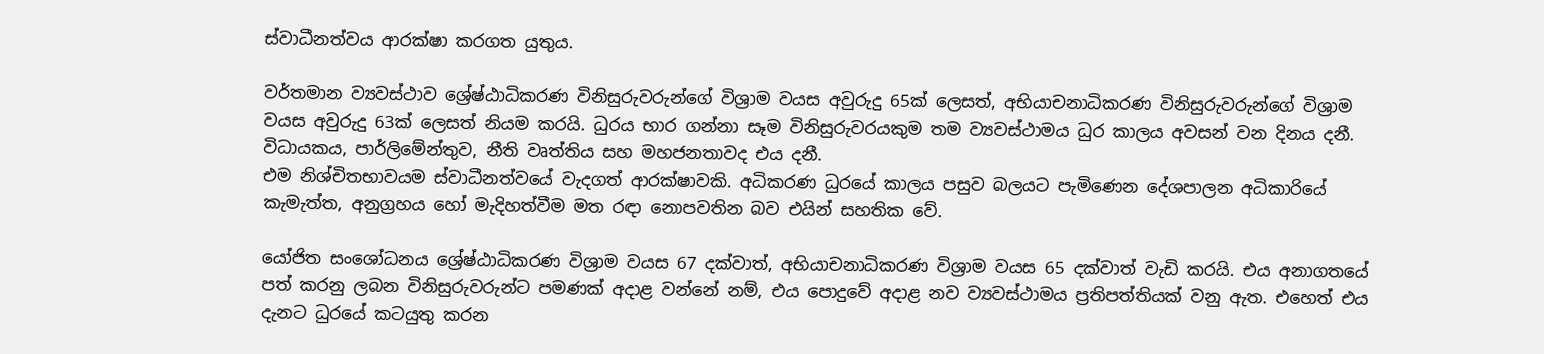ස්වාධීනත්වය ආරක්ෂා කරගත යුතුය.

වර්තමාන ව්‍යවස්ථාව ශ්‍රේෂ්ඨාධිකරණ විනිසුරුවරුන්ගේ විශ්‍රාම වයස අවුරුදු 65ක් ලෙසත්, අභියාචනාධිකරණ විනිසුරුවරුන්ගේ විශ්‍රාම වයස අවුරුදු 63ක් ලෙසත් නියම කරයි. ධුරය භාර ගන්නා සෑම විනිසුරුවරයකුම තම ව්‍යවස්ථාමය ධුර කාලය අවසන් වන දිනය දනී. විධායකය, පාර්ලිමේන්තුව, නීති වෘත්තිය සහ මහජනතාවද එය දනී.
එම නිශ්චිතභාවයම ස්වාධීනත්වයේ වැදගත් ආරක්ෂාවකි. අධිකරණ ධුරයේ කාලය පසුව බලයට පැමිණෙන දේශපාලන අධිකාරියේ කැමැත්ත, අනුග්‍රහය හෝ මැදිහත්වීම මත රඳා නොපවතින බව එයින් සහතික වේ.

යෝජිත සංශෝධනය ශ්‍රේෂ්ඨාධිකරණ විශ්‍රාම වයස 67 දක්වාත්, අභියාචනාධිකරණ විශ්‍රාම වයස 65 දක්වාත් වැඩි කරයි. එය අනාගතයේ පත් කරනු ලබන විනිසුරුවරුන්ට පමණක් අදාළ වන්නේ නම්, එය පොදුවේ අදාළ නව ව්‍යවස්ථාමය ප්‍රතිපත්තියක් වනු ඇත. එහෙත් එය දැනට ධුරයේ කටයුතු කරන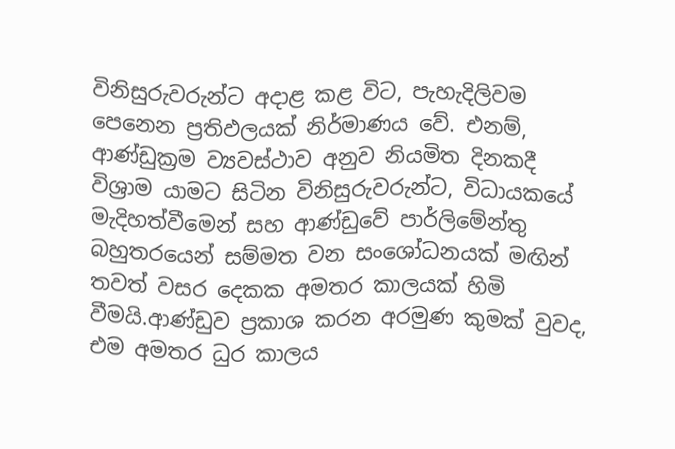විනිසුරුවරුන්ට අදාළ කළ විට, පැහැදිලිවම පෙනෙන ප්‍රතිඵලයක් නිර්මාණය වේ. එනම්, ආණ්ඩුක්‍රම ව්‍යවස්ථාව අනුව නියමිත දිනකදී විශ්‍රාම යාමට සිටින විනිසුරුවරුන්ට, විධායකයේ මැදිහත්වීමෙන් සහ ආණ්ඩුවේ පාර්ලිමේන්තු බහුතරයෙන් සම්මත වන සංශෝධනයක් මඟින් තවත් වසර දෙකක අමතර කාලයක් හිමි වීමයි.ආණ්ඩුව ප්‍රකාශ කරන අරමුණ කුමක් වුවද, එම අමතර ධුර කාලය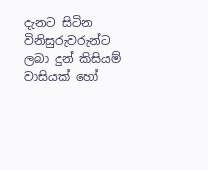දැනට සිටින විනිසුරුවරුන්ට ලබා දුන් කිසියම් වාසියක් හෝ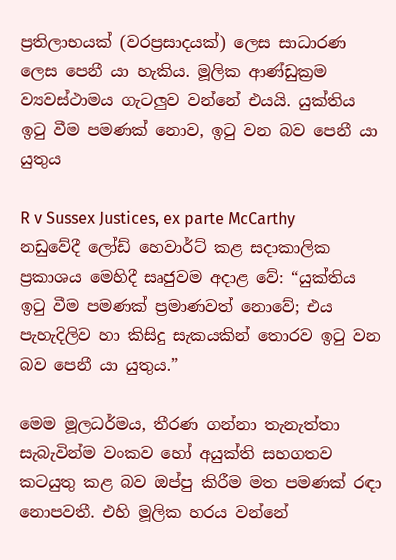ප්‍රතිලාභයක් (වරප්‍රසාදයක්) ලෙස සාධාරණ ලෙස පෙනී යා හැකිය. මූලික ආණ්ඩුක්‍රම ව්‍යවස්ථාමය ගැටලුව වන්නේ එයයි. යුක්තිය ඉටු වීම පමණක් නොව, ඉටු වන බව පෙනී යා යුතුය

R v Sussex Justices, ex parte McCarthy නඩුවේදී ලෝඩ් හෙවාර්ට් කළ සදාකාලික ප්‍රකාශය මෙහිදී සෘජුවම අදාළ වේ: “යුක්තිය ඉටු වීම පමණක් ප්‍රමාණවත් නොවේ; එය පැහැදිලිව හා කිසිදු සැකයකින් තොරව ඉටු වන බව පෙනී යා යුතුය.”

මෙම මූලධර්මය, තීරණ ගන්නා තැනැත්තා සැබැවින්ම වංකව හෝ අයුක්ති සහගතව කටයුතු කළ බව ඔප්පු කිරීම මත පමණක් රඳා නොපවතී. එහි මූලික හරය වන්නේ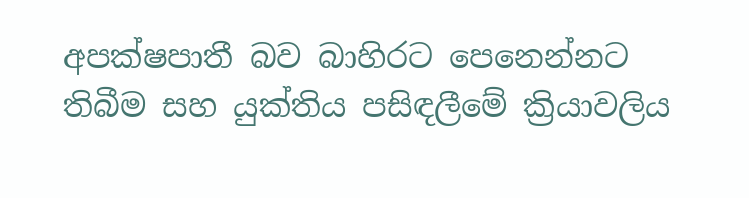අපක්ෂපාතී බව බාහිරට පෙනෙන්නට තිබීම සහ යුක්තිය පසිඳලීමේ ක්‍රියාවලිය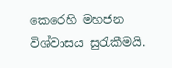කෙරෙහි මහජන විශ්වාසය සුරැකීමයි.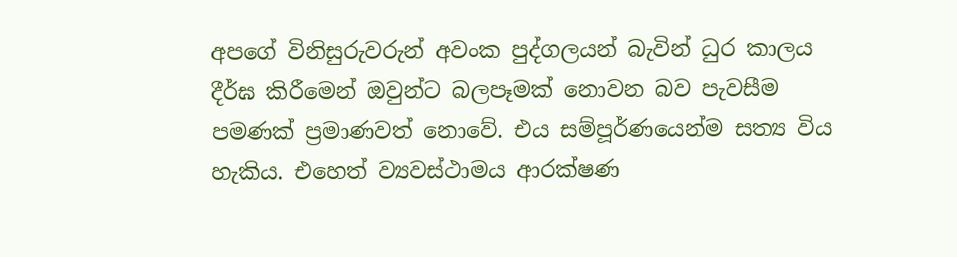අපගේ විනිසුරුවරුන් අවංක පුද්ගලයන් බැවින් ධුර කාලය දීර්ඝ කිරීමෙන් ඔවුන්ට බලපෑමක් නොවන බව පැවසීම පමණක් ප්‍රමාණවත් නොවේ. එය සම්පූර්ණයෙන්ම සත්‍ය විය හැකිය. එහෙත් ව්‍යවස්ථාමය ආරක්ෂණ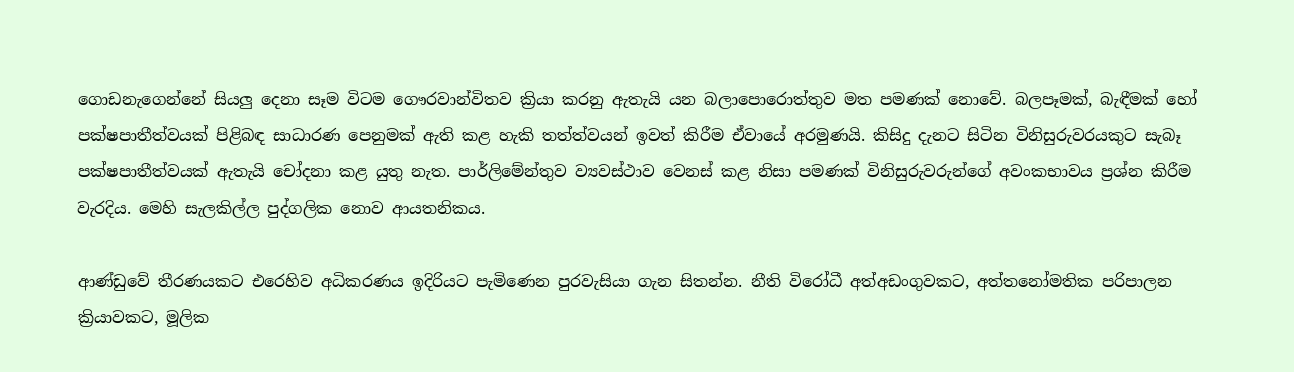ගොඩනැගෙන්නේ සියලු දෙනා සෑම විටම ගෞරවාන්විතව ක්‍රියා කරනු ඇතැයි යන බලාපොරොත්තුව මත පමණක් නොවේ. බලපෑමක්, බැඳීමක් හෝ පක්ෂපාතීත්වයක් පිළිබඳ සාධාරණ පෙනුමක් ඇති කළ හැකි තත්ත්වයන් ඉවත් කිරීම ඒවායේ අරමුණයි. කිසිදු දැනට සිටින විනිසුරුවරයකුට සැබෑ පක්ෂපාතීත්වයක් ඇතැයි චෝදනා කළ යුතු නැත. පාර්ලිමේන්තුව ව්‍යවස්ථාව වෙනස් කළ නිසා පමණක් විනිසුරුවරුන්ගේ අවංකභාවය ප්‍රශ්න කිරීම වැරදිය. මෙහි සැලකිල්ල පුද්ගලික නොව ආයතනිකය.

ආණ්ඩුවේ තීරණයකට එරෙහිව අධිකරණය ඉදිරියට පැමිණෙන පුරවැසියා ගැන සිතන්න. නීති විරෝධී අත්අඩංගුවකට, අත්තනෝමතික පරිපාලන ක්‍රියාවකට, මූලික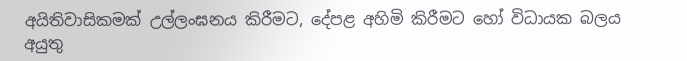අයිතිවාසිකමක් උල්ලංඝනය කිරීමට, දේපළ අහිමි කිරීමට හෝ විධායක බලය අයුතු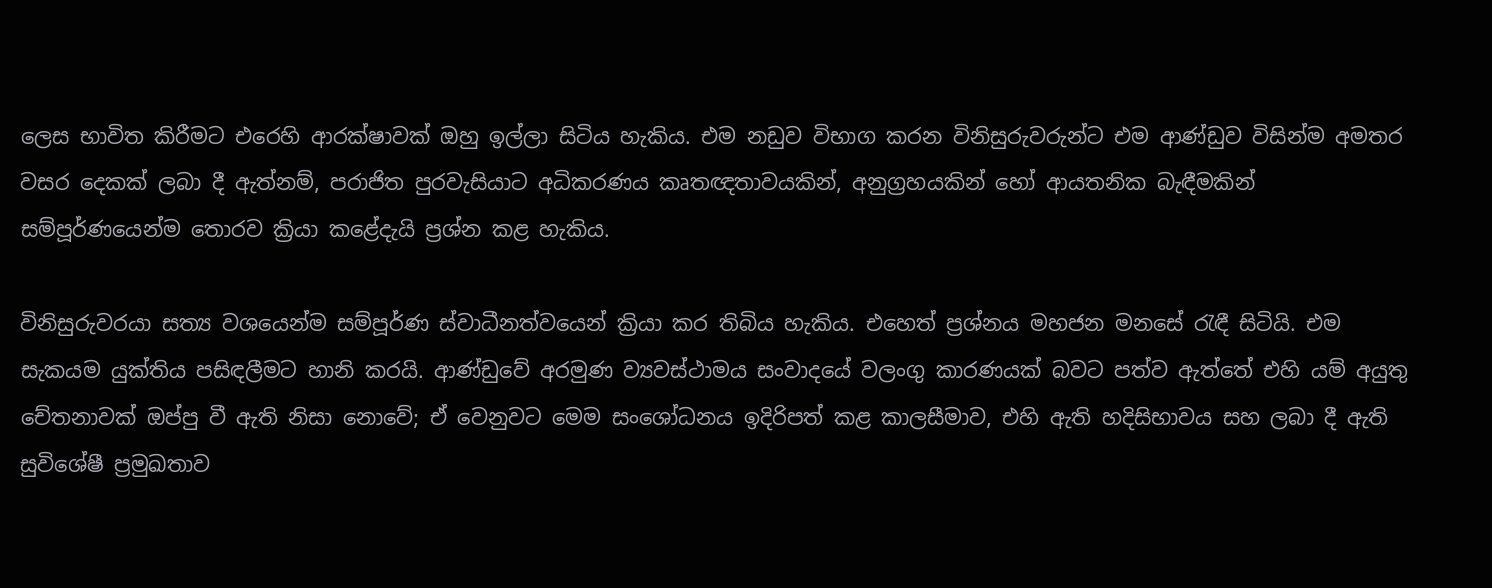ලෙස භාවිත කිරීමට එරෙහි ආරක්ෂාවක් ඔහු ඉල්ලා සිටිය හැකිය. එම නඩුව විභාග කරන විනිසුරුවරුන්ට එම ආණ්ඩුව විසින්ම අමතර වසර දෙකක් ලබා දී ඇත්නම්, පරාජිත පුරවැසියාට අධිකරණය කෘතඥතාවයකින්, අනුග්‍රහයකින් හෝ ආයතනික බැඳීමකින් සම්පූර්ණයෙන්ම තොරව ක්‍රියා කළේදැයි ප්‍රශ්න කළ හැකිය.

විනිසුරුවරයා සත්‍ය වශයෙන්ම සම්පූර්ණ ස්වාධීනත්වයෙන් ක්‍රියා කර තිබිය හැකිය. එහෙත් ප්‍රශ්නය මහජන මනසේ රැඳී සිටියි. එම සැකයම යුක්තිය පසිඳලීමට හානි කරයි. ආණ්ඩුවේ අරමුණ ව්‍යවස්ථාමය සංවාදයේ වලංගු කාරණයක් බවට පත්ව ඇත්තේ එහි යම් අයුතු චේතනාවක් ඔප්පු වී ඇති නිසා නොවේ; ඒ වෙනුවට මෙම සංශෝධනය ඉදිරිපත් කළ කාලසීමාව, එහි ඇති හදිසිභාවය සහ ලබා දී ඇති සුවිශේෂී ප්‍රමුඛතාව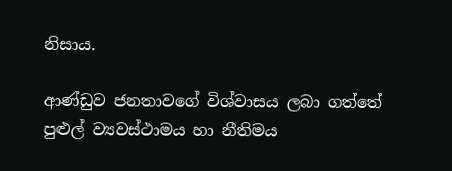නිසාය.

ආණ්ඩුව ජනතාවගේ විශ්වාසය ලබා ගත්තේ පුළුල් ව්‍යවස්ථාමය හා නීතිමය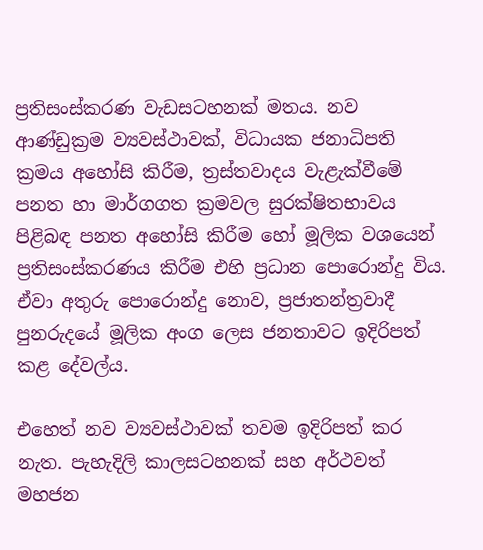ප්‍රතිසංස්කරණ වැඩසටහනක් මතය. නව ආණ්ඩුක්‍රම ව්‍යවස්ථාවක්, විධායක ජනාධිපති ක්‍රමය අහෝසි කිරීම, ත්‍රස්තවාදය වැළැක්වීමේ පනත හා මාර්ගගත ක්‍රමවල සුරක්ෂිතභාවය පිළිබඳ පනත අහෝසි කිරීම හෝ මූලික වශයෙන් ප්‍රතිසංස්කරණය කිරීම එහි ප්‍රධාන පොරොන්දු විය. ඒවා අතුරු පොරොන්දු නොව, ප්‍රජාතන්ත්‍රවාදී පුනරුදයේ මූලික අංග ලෙස ජනතාවට ඉදිරිපත් කළ දේවල්ය.

එහෙත් නව ව්‍යවස්ථාවක් තවම ඉදිරිපත් කර නැත. පැහැදිලි කාලසටහනක් සහ අර්ථවත් මහජන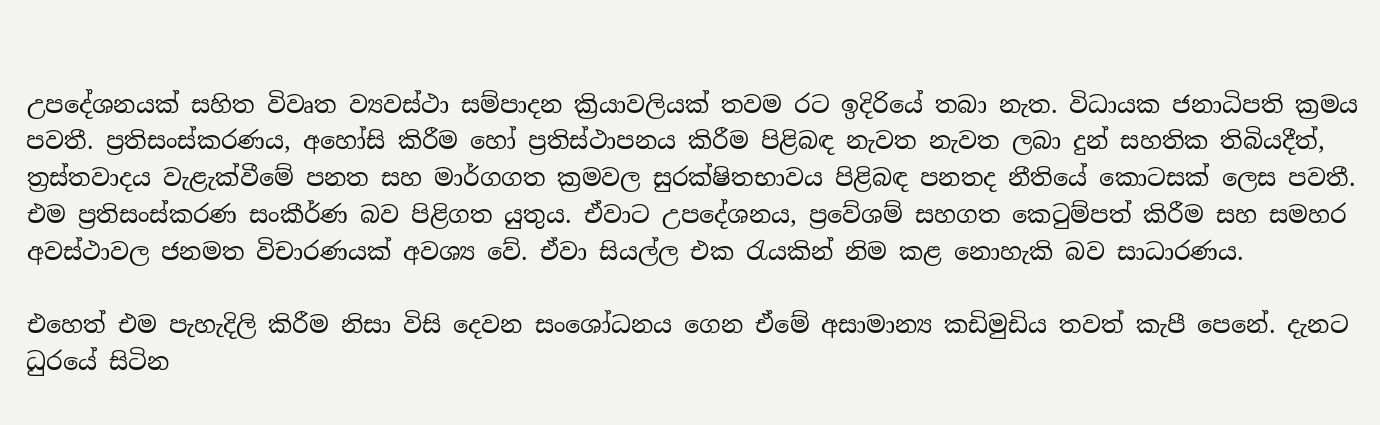උපදේශනයක් සහිත විවෘත ව්‍යවස්ථා සම්පාදන ක්‍රියාවලියක් තවම රට ඉදිරියේ තබා නැත. විධායක ජනාධිපති ක්‍රමය පවතී. ප්‍රතිසංස්කරණය, අහෝසි කිරීම හෝ ප්‍රතිස්ථාපනය කිරීම පිළිබඳ නැවත නැවත ලබා දුන් සහතික තිබියදීත්, ත්‍රස්තවාදය වැළැක්වීමේ පනත සහ මාර්ගගත ක්‍රමවල සුරක්ෂිතභාවය පිළිබඳ පනතද නීතියේ කොටසක් ලෙස පවතී.
එම ප්‍රතිසංස්කරණ සංකීර්ණ බව පිළිගත යුතුය. ඒවාට උපදේශනය, ප්‍රවේශම් සහගත කෙටුම්පත් කිරීම සහ සමහර අවස්ථාවල ජනමත විචාරණයක් අවශ්‍ය වේ. ඒවා සියල්ල එක රැයකින් නිම කළ නොහැකි බව සාධාරණය.

එහෙත් එම පැහැදිලි කිරීම නිසා විසි දෙවන සංශෝධනය ගෙන ඒමේ අසාමාන්‍ය කඩිමුඩිය තවත් කැපී පෙනේ. දැනට ධුරයේ සිටින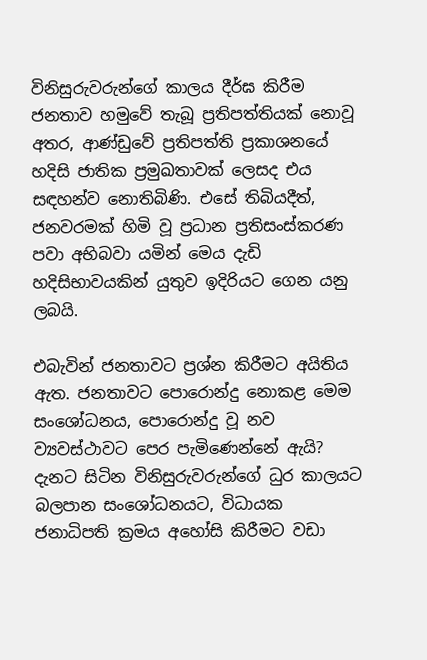විනිසුරුවරුන්ගේ කාලය දීර්ඝ කිරීම ජනතාව හමුවේ තැබූ ප්‍රතිපත්තියක් නොවූ අතර, ආණ්ඩුවේ ප්‍රතිපත්ති ප්‍රකාශනයේ හදිසි ජාතික ප්‍රමුඛතාවක් ලෙසද එය සඳහන්ව නොතිබිණි. එසේ තිබියදීත්, ජනවරමක් හිමි වූ ප්‍රධාන ප්‍රතිසංස්කරණ පවා අභිබවා යමින් මෙය දැඩි හදිසිභාවයකින් යුතුව ඉදිරියට ගෙන යනු ලබයි.

එබැවින් ජනතාවට ප්‍රශ්න කිරීමට අයිතිය ඇත. ජනතාවට පොරොන්දු නොකළ මෙම සංශෝධනය, පොරොන්දු වූ නව ව්‍යවස්ථාවට පෙර පැමිණෙන්නේ ඇයි? දැනට සිටින විනිසුරුවරුන්ගේ ධුර කාලයට බලපාන සංශෝධනයට, විධායක ජනාධිපති ක්‍රමය අහෝසි කිරීමට වඩා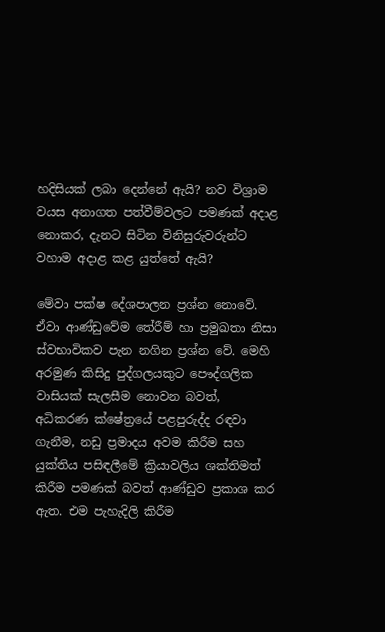හදිසියක් ලබා දෙන්නේ ඇයි? නව විශ්‍රාම වයස අනාගත පත්වීම්වලට පමණක් අදාළ නොකර, දැනට සිටින විනිසුරුවරුන්ට වහාම අදාළ කළ යුත්තේ ඇයි?

මේවා පක්ෂ දේශපාලන ප්‍රශ්න නොවේ. ඒවා ආණ්ඩුවේම තේරීම් හා ප්‍රමුඛතා නිසා ස්වභාවිකව පැන නගින ප්‍රශ්න වේ. මෙහි අරමුණ කිසිදු පුද්ගලයකුට පෞද්ගලික වාසියක් සැලසීම නොවන බවත්, අධිකරණ ක්ෂේත්‍රයේ පළපුරුද්ද රඳවා ගැනීම, නඩු ප්‍රමාදය අවම කිරීම සහ යුක්තිය පසිඳලීමේ ක්‍රියාවලිය ශක්තිමත් කිරීම පමණක් බවත් ආණ්ඩුව ප්‍රකාශ කර ඇත. එම පැහැදිලි කිරීම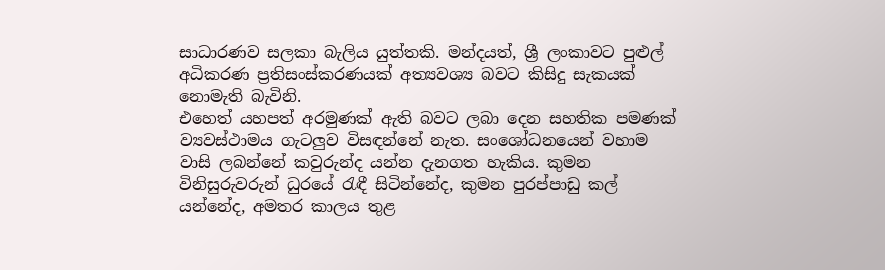සාධාරණව සලකා බැලිය යුත්තකි. මන්දයත්, ශ්‍රී ලංකාවට පුළුල් අධිකරණ ප්‍රතිසංස්කරණයක් අත්‍යවශ්‍ය බවට කිසිදු සැකයක් නොමැති බැවිනි.
එහෙත් යහපත් අරමුණක් ඇති බවට ලබා දෙන සහතික පමණක් ව්‍යවස්ථාමය ගැටලුව විසඳන්නේ නැත. සංශෝධනයෙන් වහාම වාසි ලබන්නේ කවුරුන්ද යන්න දැනගත හැකිය. කුමන විනිසුරුවරුන් ධුරයේ රැඳී සිටින්නේද, කුමන පුරප්පාඩු කල් යන්නේද, අමතර කාලය තුළ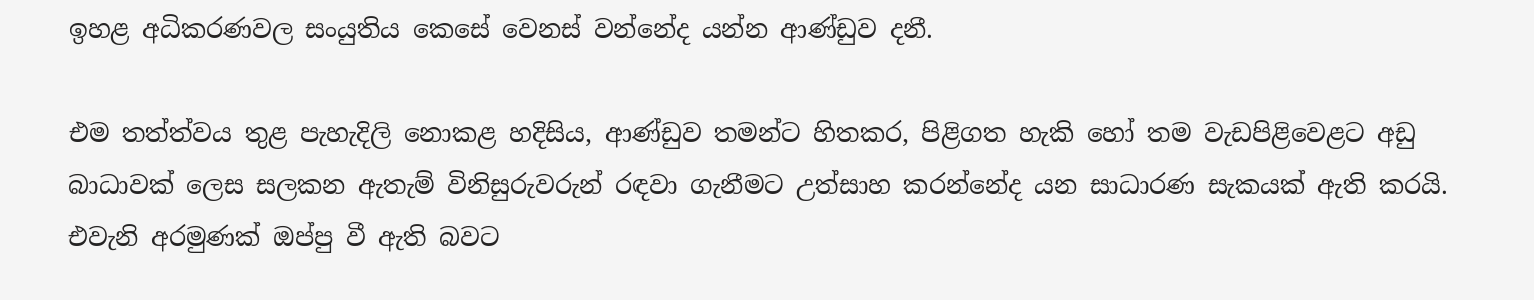ඉහළ අධිකරණවල සංයුතිය කෙසේ වෙනස් වන්නේද යන්න ආණ්ඩුව දනී.

එම තත්ත්වය තුළ පැහැදිලි නොකළ හදිසිය, ආණ්ඩුව තමන්ට හිතකර, පිළිගත හැකි හෝ තම වැඩපිළිවෙළට අඩු බාධාවක් ලෙස සලකන ඇතැම් විනිසුරුවරුන් රඳවා ගැනීමට උත්සාහ කරන්නේද යන සාධාරණ සැකයක් ඇති කරයි. එවැනි අරමුණක් ඔප්පු වී ඇති බවට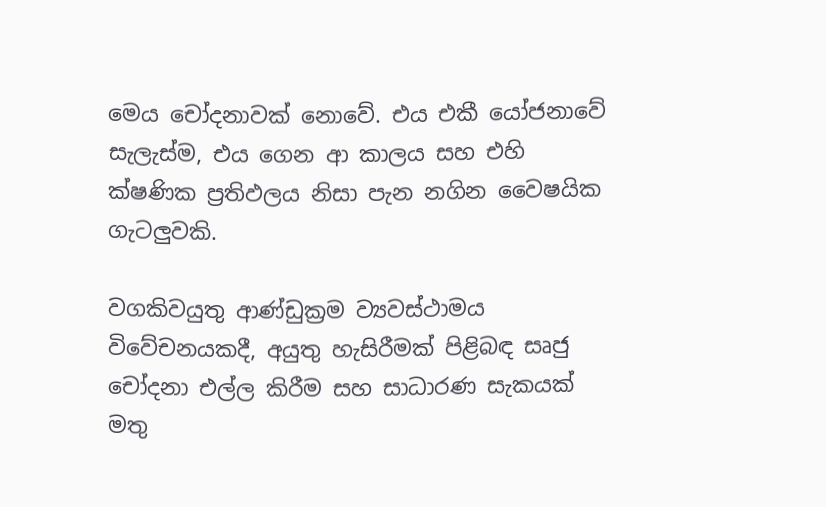මෙය චෝදනාවක් නොවේ. එය එකී යෝජනාවේ සැලැස්ම, එය ගෙන ආ කාලය සහ එහි ක්ෂණික ප්‍රතිඵලය නිසා පැන නගින වෛෂයික ගැටලුවකි.

වගකිවයුතු ආණ්ඩුක්‍රම ව්‍යවස්ථාමය විවේචනයකදී, අයුතු හැසිරීමක් පිළිබඳ සෘජු චෝදනා එල්ල කිරීම සහ සාධාරණ සැකයක් මතු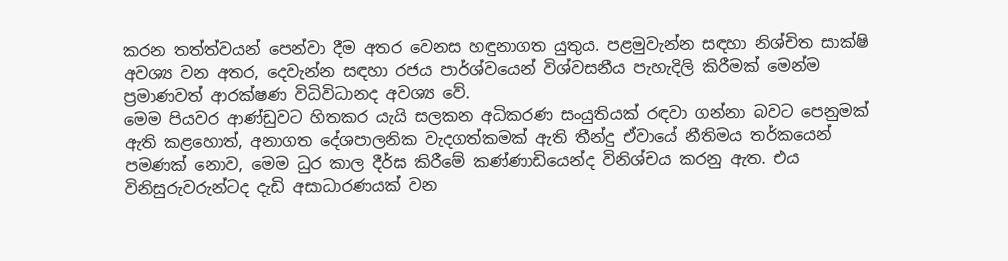කරන තත්ත්වයන් පෙන්වා දීම අතර වෙනස හඳුනාගත යුතුය. පළමුවැන්න සඳහා නිශ්චිත සාක්ෂි අවශ්‍ය වන අතර, දෙවැන්න සඳහා රජය පාර්ශ්වයෙන් විශ්වසනීය පැහැදිලි කිරීමක් මෙන්ම ප්‍රමාණවත් ආරක්ෂණ විධිවිධානද අවශ්‍ය වේ.
මෙම පියවර ආණ්ඩුවට හිතකර යැයි සලකන අධිකරණ සංයුතියක් රඳවා ගන්නා බවට පෙනුමක් ඇති කළහොත්, අනාගත දේශපාලනික වැදගත්කමක් ඇති තීන්දු ඒවායේ නීතිමය තර්කයෙන් පමණක් නොව, මෙම ධුර කාල දීර්ඝ කිරීමේ කණ්ණාඩියෙන්ද විනිශ්චය කරනු ඇත. එය විනිසුරුවරුන්ටද දැඩි අසාධාරණයක් වන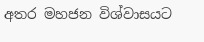අතර මහජන විශ්වාසයට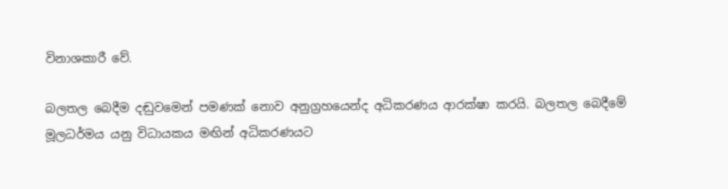විනාශකාරී වේ.

බලතල බෙදීම දඬුවමෙන් පමණක් නොව අනුග්‍රහයෙන්ද අධිකරණය ආරක්ෂා කරයි. බලතල බෙදීමේ මූලධර්මය යනු විධායකය මඟින් අධිකරණයට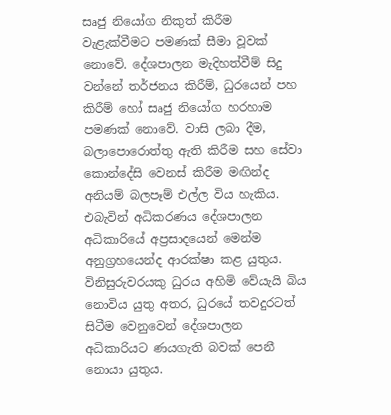සෘජු නියෝග නිකුත් කිරීම වැළැක්වීමට පමණක් සීමා වූවක් නොවේ. දේශපාලන මැදිහත්වීම් සිදු වන්නේ තර්ජනය කිරීම්, ධුරයෙන් පහ කිරීම් හෝ සෘජු නියෝග හරහාම පමණක් නොවේ. වාසි ලබා දීම, බලාපොරොත්තු ඇති කිරීම සහ සේවා කොන්දේසි වෙනස් කිරීම මඟින්ද අනියම් බලපෑම් එල්ල විය හැකිය. එබැවින් අධිකරණය දේශපාලන අධිකාරියේ අප්‍රසාදයෙන් මෙන්ම අනුග්‍රහයෙන්ද ආරක්ෂා කළ යුතුය. විනිසුරුවරයකු ධුරය අහිමි වේයැයි බිය නොවිය යුතු අතර, ධුරයේ තවදුරටත් සිටීම වෙනුවෙන් දේශපාලන අධිකාරියට ණයගැති බවක් පෙනී නොයා යුතුය.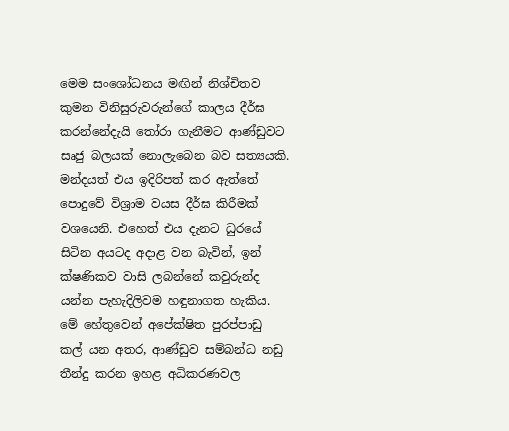මෙම සංශෝධනය මඟින් නිශ්චිතව කුමන විනිසුරුවරුන්ගේ කාලය දීර්ඝ කරන්නේදැයි තෝරා ගැනීමට ආණ්ඩුවට සෘජු බලයක් නොලැබෙන බව සත්‍යයකි. මන්දයත් එය ඉදිරිපත් කර ඇත්තේ පොදුවේ විශ්‍රාම වයස දීර්ඝ කිරීමක් වශයෙනි. එහෙත් එය දැනට ධුරයේ සිටින අයටද අදාළ වන බැවින්, ඉන් ක්ෂණිකව වාසි ලබන්නේ කවුරුන්ද යන්න පැහැදිලිවම හඳුනාගත හැකිය. මේ හේතුවෙන් අපේක්ෂිත පුරප්පාඩු කල් යන අතර, ආණ්ඩුව සම්බන්ධ නඩු තීන්දු කරන ඉහළ අධිකරණවල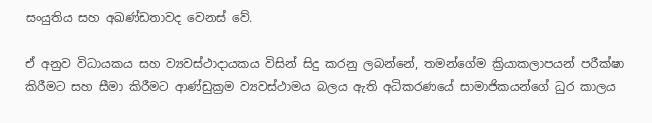සංයුතිය සහ අඛණ්ඩතාවද වෙනස් වේ.

ඒ අනුව විධායකය සහ ව්‍යවස්ථාදායකය විසින් සිදු කරනු ලබන්නේ, තමන්ගේම ක්‍රියාකලාපයන් පරීක්ෂා කිරීමට සහ සීමා කිරීමට ආණ්ඩුක්‍රම ව්‍යවස්ථාමය බලය ඇති අධිකරණයේ සාමාජිකයන්ගේ ධුර කාලය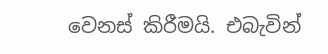වෙනස් කිරීමයි. එබැවින්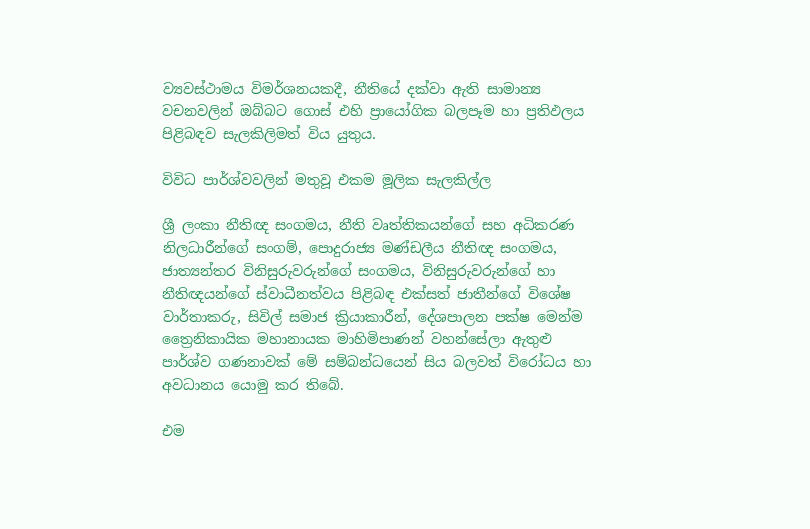ව්‍යවස්ථාමය විමර්ශනයකදී, නීතියේ දක්වා ඇති සාමාන්‍ය වචනවලින් ඔබ්බට ගොස් එහි ප්‍රායෝගික බලපෑම හා ප්‍රතිඵලය පිළිබඳව සැලකිලිමත් විය යුතුය.

විවිධ පාර්ශ්වවලින් මතුවූ එකම මූලික සැලකිල්ල

ශ්‍රී ලංකා නීතිඥ සංගමය, නීති වෘත්තිකයන්ගේ සහ අධිකරණ නිලධාරීන්ගේ සංගම්, පොදුරාජ්‍ය මණ්ඩලීය නීතිඥ සංගමය, ජාත්‍යන්තර විනිසුරුවරුන්ගේ සංගමය, විනිසුරුවරුන්ගේ හා නීතිඥයන්ගේ ස්වාධීනත්වය පිළිබඳ එක්සත් ජාතීන්ගේ විශේෂ වාර්තාකරු, සිවිල් සමාජ ක්‍රියාකාරීන්, දේශපාලන පක්ෂ මෙන්ම ත්‍රෛනිකායික මහානායක මාහිමිපාණන් වහන්සේලා ඇතුළු පාර්ශ්ව ගණනාවක් මේ සම්බන්ධයෙන් සිය බලවත් විරෝධය හා අවධානය යොමු කර තිබේ.

එම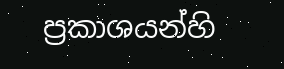ප්‍රකාශයන්හි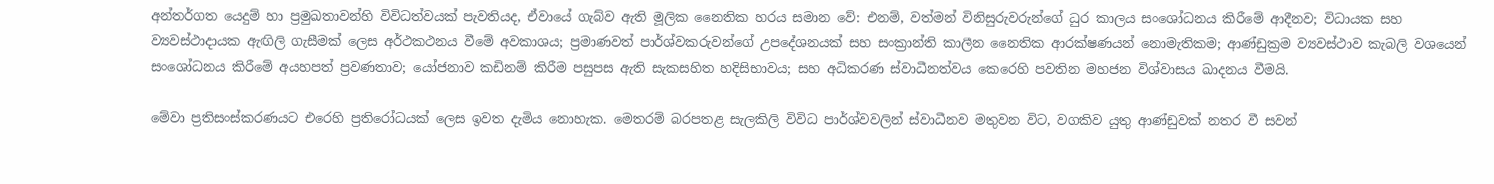අන්තර්ගත යෙදුම් හා ප්‍රමුඛතාවන්හි විවිධත්වයක් පැවතියද, ඒවායේ ගැබ්ව ඇති මූලික නෛතික හරය සමාන වේ: එනම්, වත්මන් විනිසුරුවරුන්ගේ ධුර කාලය සංශෝධනය කිරීමේ ආදීනව; විධායක සහ ව්‍යවස්ථාදායක ඇඟිලි ගැසීමක් ලෙස අර්ථකථනය වීමේ අවකාශය; ප්‍රමාණවත් පාර්ශ්වකරුවන්ගේ උපදේශනයක් සහ සංක්‍රාන්ති කාලීන නෛතික ආරක්ෂණයන් නොමැතිකම; ආණ්ඩුක්‍රම ව්‍යවස්ථාව කැබලි වශයෙන් සංශෝධනය කිරීමේ අයහපත් ප්‍රවණතාව; යෝජනාව කඩිනම් කිරීම පසුපස ඇති සැකසහිත හදිසිභාවය; සහ අධිකරණ ස්වාධීනත්වය කෙරෙහි පවතින මහජන විශ්වාසය ඛාදනය වීමයි.

මේවා ප්‍රතිසංස්කරණයට එරෙහි ප්‍රතිරෝධයක් ලෙස ඉවත දැමිය නොහැක. මෙතරම් බරපතළ සැලකිලි විවිධ පාර්ශ්වවලින් ස්වාධීනව මතුවන විට, වගකිව යුතු ආණ්ඩුවක් නතර වී සවන්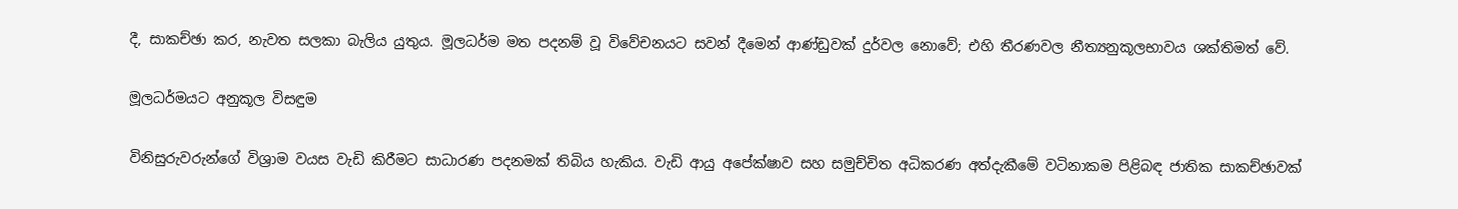දී, සාකච්ඡා කර, නැවත සලකා බැලිය යුතුය. මූලධර්ම මත පදනම් වූ විවේචනයට සවන් දීමෙන් ආණ්ඩුවක් දුර්වල නොවේ; එහි තීරණවල නීත්‍යනුකූලභාවය ශක්තිමත් වේ.

මූලධර්මයට අනුකූල විසඳුම

විනිසුරුවරුන්ගේ විශ්‍රාම වයස වැඩි කිරීමට සාධාරණ පදනමක් තිබිය හැකිය. වැඩි ආයු අපේක්ෂාව සහ සමුච්චිත අධිකරණ අත්දැකීමේ වටිනාකම පිළිබඳ ජාතික සාකච්ඡාවක්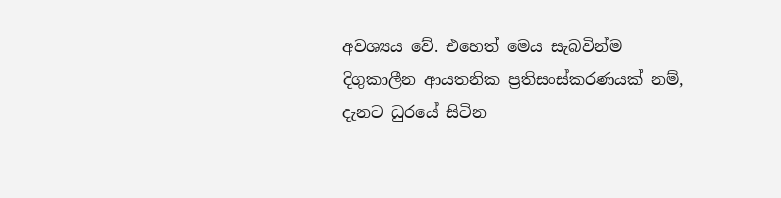අවශ්‍යය වේ. එහෙත් මෙය සැබවින්ම දිගුකාලීන ආයතනික ප්‍රතිසංස්කරණයක් නම්, දැනට ධුරයේ සිටින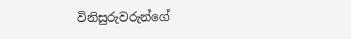විනිසුරුවරුන්ගේ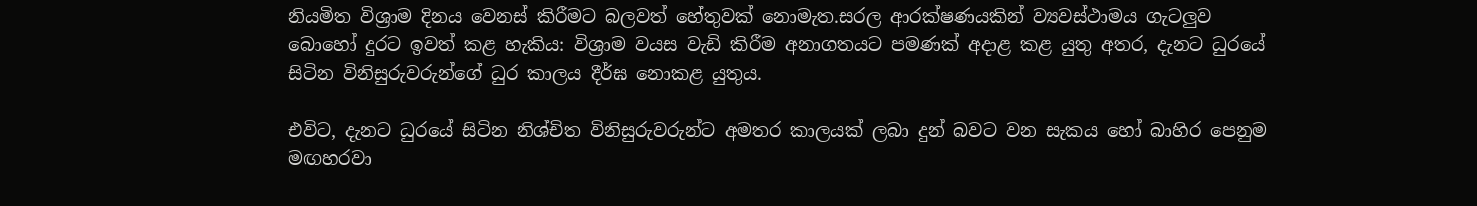නියමිත විශ්‍රාම දිනය වෙනස් කිරීමට බලවත් හේතුවක් නොමැත.සරල ආරක්ෂණයකින් ව්‍යවස්ථාමය ගැටලුව බොහෝ දුරට ඉවත් කළ හැකිය: විශ්‍රාම වයස වැඩි කිරීම අනාගතයට පමණක් අදාළ කළ යුතු අතර, දැනට ධුරයේ සිටින විනිසුරුවරුන්ගේ ධුර කාලය දීර්ඝ නොකළ යුතුය.

එවිට, දැනට ධුරයේ සිටින නිශ්චිත විනිසුරුවරුන්ට අමතර කාලයක් ලබා දුන් බවට වන සැකය හෝ බාහිර පෙනුම මඟහරවා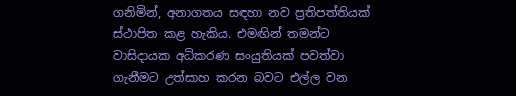ගනිමින්, අනාගතය සඳහා නව ප්‍රතිපත්තියක් ස්ථාපිත කළ හැකිය. එමඟින් තමන්ට වාසිදායක අධිකරණ සංයුතියක් පවත්වා ගැනීමට උත්සාහ කරන බවට එල්ල වන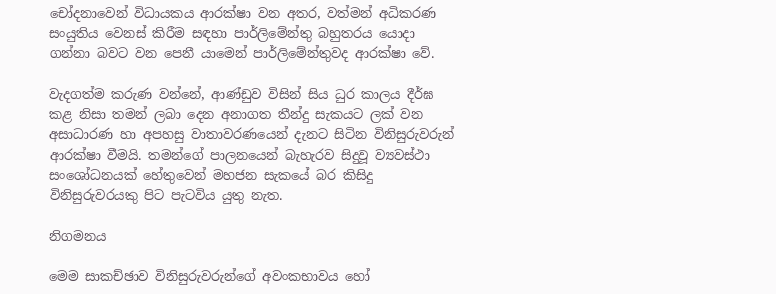චෝදනාවෙන් විධායකය ආරක්ෂා වන අතර, වත්මන් අධිකරණ සංයුතිය වෙනස් කිරීම සඳහා පාර්ලිමේන්තු බහුතරය යොදා ගන්නා බවට වන පෙනී යාමෙන් පාර්ලිමේන්තුවද ආරක්ෂා වේ.

වැදගත්ම කරුණ වන්නේ, ආණ්ඩුව විසින් සිය ධුර කාලය දීර්ඝ කළ නිසා තමන් ලබා දෙන අනාගත තීන්දු සැකයට ලක් වන අසාධාරණ හා අපහසු වාතාවරණයෙන් දැනට සිටින විනිසුරුවරුන් ආරක්ෂා වීමයි. තමන්ගේ පාලනයෙන් බැහැරව සිදුවූ ව්‍යවස්ථා සංශෝධනයක් හේතුවෙන් මහජන සැකයේ බර කිසිදු විනිසුරුවරයකු පිට පැටවිය යුතු නැත.

නිගමනය

මෙම සාකච්ඡාව විනිසුරුවරුන්ගේ අවංකභාවය හෝ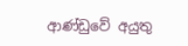ආණ්ඩුවේ අයුතු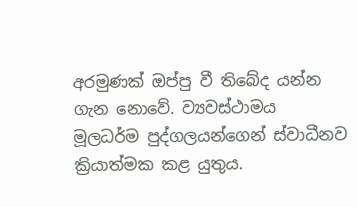අරමුණක් ඔප්පු වී තිබේද යන්න ගැන නොවේ. ව්‍යවස්ථාමය මූලධර්ම පුද්ගලයන්ගෙන් ස්වාධීනව ක්‍රියාත්මක කළ යුතුය.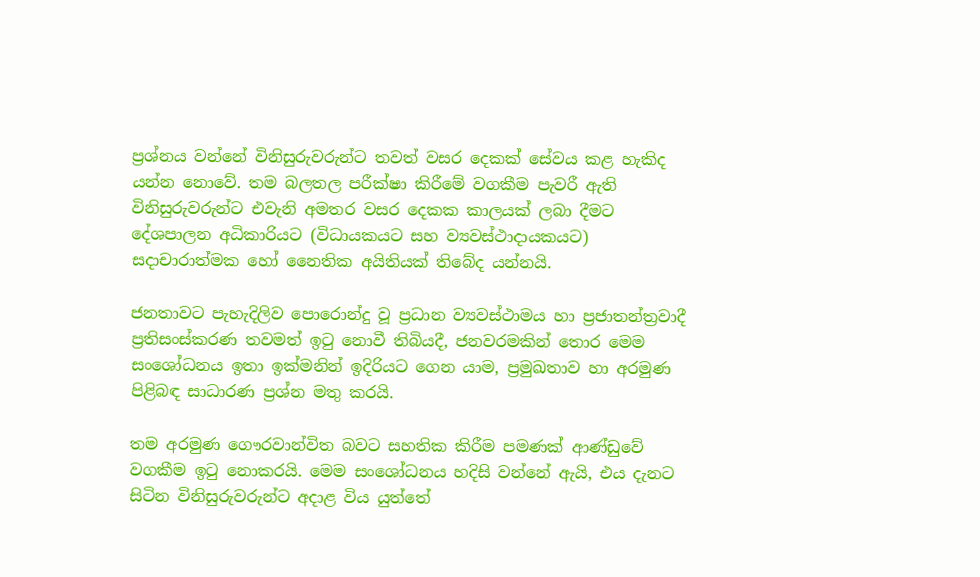ප්‍රශ්නය වන්නේ විනිසුරුවරුන්ට තවත් වසර දෙකක් සේවය කළ හැකිද යන්න නොවේ. තම බලතල පරීක්ෂා කිරීමේ වගකීම පැවරී ඇති විනිසුරුවරුන්ට එවැනි අමතර වසර දෙකක කාලයක් ලබා දීමට දේශපාලන අධිකාරියට (විධායකයට සහ ව්‍යවස්ථාදායකයට) සදාචාරාත්මක හෝ නෛතික අයිතියක් තිබේද යන්නයි.

ජනතාවට පැහැදිලිව පොරොන්දු වූ ප්‍රධාන ව්‍යවස්ථාමය හා ප්‍රජාතන්ත්‍රවාදී ප්‍රතිසංස්කරණ තවමත් ඉටු නොවී තිබියදී, ජනවරමකින් තොර මෙම සංශෝධනය ඉතා ඉක්මනින් ඉදිරියට ගෙන යාම, ප්‍රමුඛතාව හා අරමුණ පිළිබඳ සාධාරණ ප්‍රශ්න මතු කරයි.

තම අරමුණ ගෞරවාන්විත බවට සහතික කිරීම පමණක් ආණ්ඩුවේ වගකීම ඉටු නොකරයි. මෙම සංශෝධනය හදිසි වන්නේ ඇයි, එය දැනට සිටින විනිසුරුවරුන්ට අදාළ විය යුත්තේ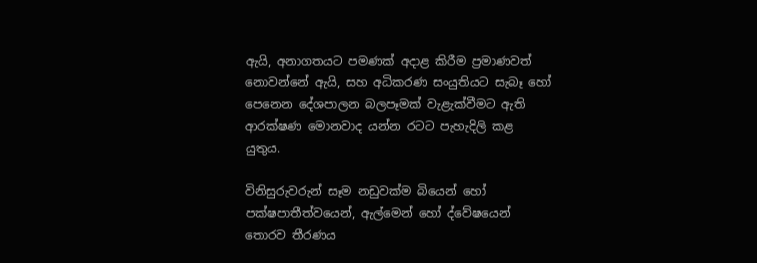ඇයි, අනාගතයට පමණක් අදාළ කිරීම ප්‍රමාණවත් නොවන්නේ ඇයි, සහ අධිකරණ සංයුතියට සැබෑ හෝ පෙනෙන දේශපාලන බලපෑමක් වැළැක්වීමට ඇති ආරක්ෂණ මොනවාද යන්න රටට පැහැදිලි කළ යුතුය.

විනිසුරුවරුන් සෑම නඩුවක්ම බියෙන් හෝ පක්ෂපාතීත්වයෙන්, ඇල්මෙන් හෝ ද්වේෂයෙන් තොරව තීරණය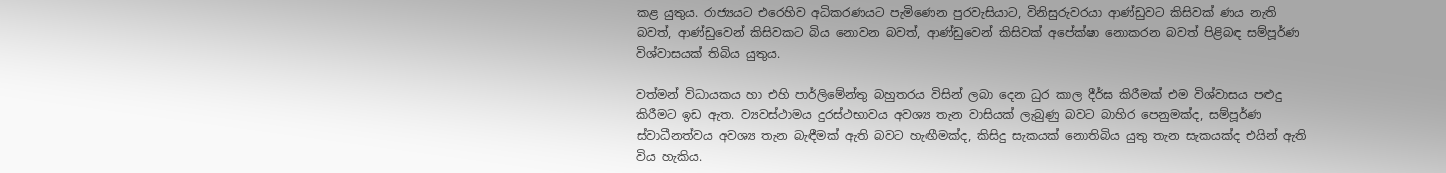කළ යුතුය. රාජ්‍යයට එරෙහිව අධිකරණයට පැමිණෙන පුරවැසියාට, විනිසුරුවරයා ආණ්ඩුවට කිසිවක් ණය නැති බවත්, ආණ්ඩුවෙන් කිසිවකට බිය නොවන බවත්, ආණ්ඩුවෙන් කිසිවක් අපේක්ෂා නොකරන බවත් පිළිබඳ සම්පූර්ණ විශ්වාසයක් තිබිය යුතුය.

වත්මන් විධායකය හා එහි පාර්ලිමේන්තු බහුතරය විසින් ලබා දෙන ධුර කාල දීර්ඝ කිරීමක් එම විශ්වාසය පළුදු කිරීමට ඉඩ ඇත. ව්‍යවස්ථාමය දුරස්ථභාවය අවශ්‍ය තැන වාසියක් ලැබුණු බවට බාහිර පෙනුමක්ද, සම්පූර්ණ ස්වාධීනත්වය අවශ්‍ය තැන බැඳීමක් ඇති බවට හැඟීමක්ද, කිසිදු සැකයක් නොතිබිය යුතු තැන සැකයක්ද එයින් ඇති විය හැකිය.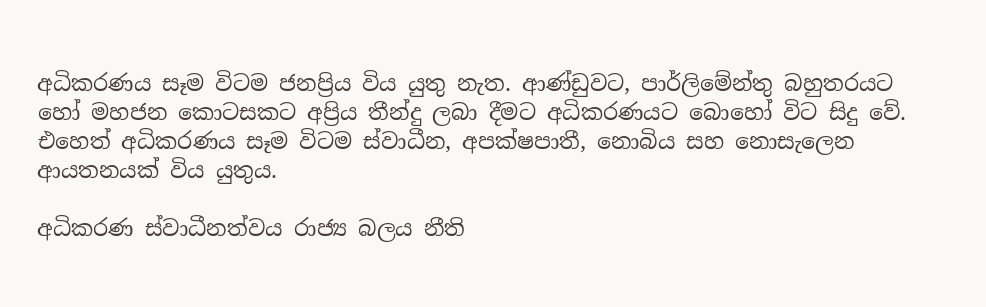අධිකරණය සෑම විටම ජනප්‍රිය විය යුතු නැත. ආණ්ඩුවට, පාර්ලිමේන්තු බහුතරයට හෝ මහජන කොටසකට අප්‍රිය තීන්දු ලබා දීමට අධිකරණයට බොහෝ විට සිදු වේ. එහෙත් අධිකරණය සෑම විටම ස්වාධීන, අපක්ෂපාතී, නොබිය සහ නොසැලෙන ආයතනයක් විය යුතුය.

අධිකරණ ස්වාධීනත්වය රාජ්‍ය බලය නීති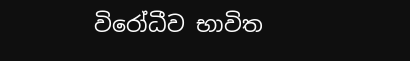විරෝධීව භාවිත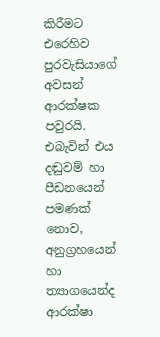කිරීමට එරෙහිව පුරවැසියාගේ අවසන් ආරක්ෂක පවුරයි. එබැවින් එය දඬුවම් හා පීඩනයෙන් පමණක් නොව, අනුග්‍රහයෙන් හා ත්‍යාගයෙන්ද ආරක්ෂා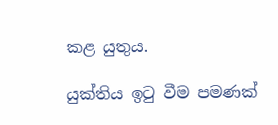කළ යුතුය.

යුක්තිය ඉටු වීම පමණක්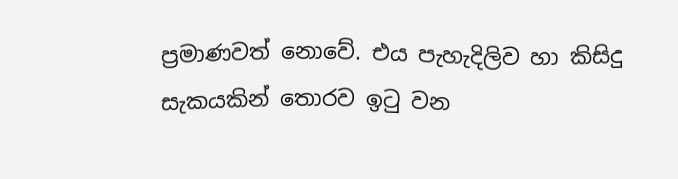ප්‍රමාණවත් නොවේ. එය පැහැදිලිව හා කිසිදු සැකයකින් තොරව ඉටු වන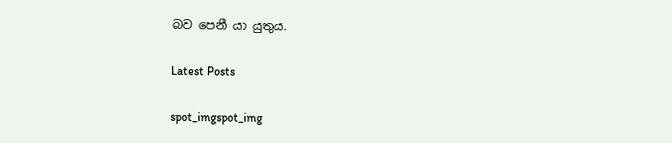බව පෙනී යා යුතුය.

Latest Posts

spot_imgspot_img